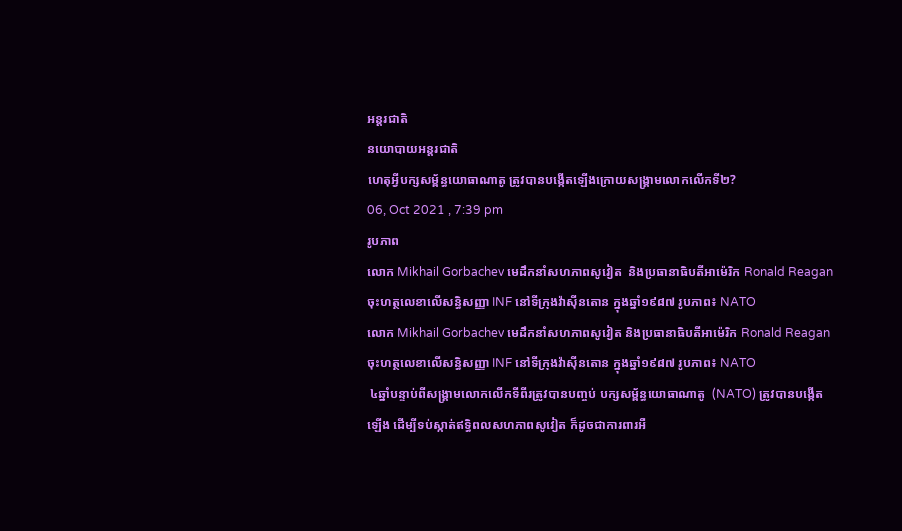អន្តរជាតិ
នយោបាយអន្តរជាតិ
ហេតុអ្វីបក្សសម្ព័ន្ធយោធាណាតូ ត្រូវបានបង្កើតឡើងក្រោយសង្រ្គាមលោកលើកទី២?
06, Oct 2021 , 7:39 pm
រូបភាព
លោក Mikhail Gorbachev មេដឹកនាំសហភាពសូវៀត  និងប្រធានាធិបតីអាម៉េរិក Ronald Reagan  ចុះហត្ថលេខាលើសន្ធិសញ្ញា INF នៅទីក្រុងវ៉ាស៊ីនតោន ក្នុងឆ្នាំ១៩៨៧ រូបភាព៖ NATO
លោក Mikhail Gorbachev មេដឹកនាំសហភាពសូវៀត និងប្រធានាធិបតីអាម៉េរិក Ronald Reagan ចុះហត្ថលេខាលើសន្ធិសញ្ញា INF នៅទីក្រុងវ៉ាស៊ីនតោន ក្នុងឆ្នាំ១៩៨៧ រូបភាព៖ NATO
 ៤ឆ្នាំបន្ទាប់ពីសង្រ្គាមលោកលើកទីពីរត្រូវបានបញ្ចប់ បក្សសម្ព័ន្ធយោធាណាតូ  (NATO) ត្រូវបានបង្កើតឡើង ដើម្បីទប់ស្កាត់ឥទ្ធិពលសហភាពសូវៀត ក៏ដូចជាការពារអឺ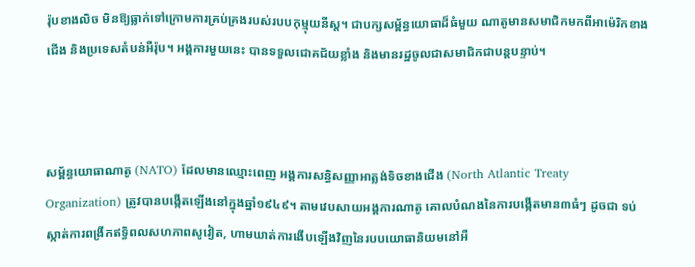រ៉ុបខាងលិច មិនឱ្យធ្លាក់ទៅក្រោមការគ្រប់គ្រងរបស់របបកុម្មុយនីស្ត។ ជាបក្សសម្ព័ន្ធយោធាដ៏ធំមួយ ណាតូមានសមាជិកមកពីអាម៉េរិកខាងជើង និងប្រទេសតំបន់អឺរ៉ុប។ អង្គការមួយនេះ បានទទួលជោគជ័យខ្លាំង និងមានរដ្ឋចូលជាសមាជិកជាបន្តបន្ទាប់។



សម្ព័ន្ធយោធាណាតូ (NATO) ដែលមានឈ្មោះពេញ អង្គការសន្ធិសញ្ញាអាត្លង់ទិចខាងជើង (North Atlantic Treaty Organization) ត្រូវបានបង្កើតឡើងនៅក្នុងឆ្នាំ១៩៤៩។ តាមវេបសាយអង្គការណាតូ គោលបំណងនៃការបង្កើតមាន៣ធំៗ ដូចជា ទប់ស្កាត់ការពង្រីកឥទ្ធិពលសហភាពសូវៀត, ហាមឃាត់ការងើបឡើងវិញនៃរបបយោធានិយមនៅអឺ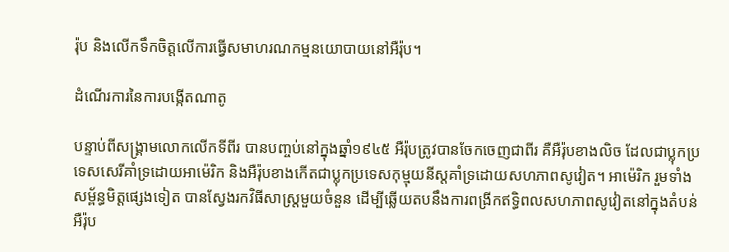រ៉ុប និងលើកទឹកចិត្តលើការធ្វើសមាហរណកម្មនយោបាយនៅអឺរ៉ុប។

ដំណើរការនៃការបង្កើតណាតូ

បន្ទាប់ពីសង្រ្គាមលោកលើកទីពីរ បានបញ្ចប់នៅក្នុងឆ្នាំ១៩៤៥ អឺរ៉ុបត្រូវបានចែកចេញជាពីរ គឺអឺរ៉ុបខាងលិច ដែលជាប្លុកប្រទេសសេរីគាំទ្រដោយអាម៉េរិក និងអឺរ៉ុបខាងកើតជាប្លុកប្រទេសកុម្មុយនីស្តគាំទ្រដោយសហភាពសូវៀត។ អាម៉េរិក រួមទាំងសម្ព័ន្ធមិត្តផ្សេងទៀត បានស្វែងរកវិធីសាស្រ្តមួយចំនួន ដើម្បីឆ្លើយតបនឹងការពង្រីកឥទ្ធិពលសហភាពសូវៀតនៅក្នុងតំបន់អឺរ៉ុប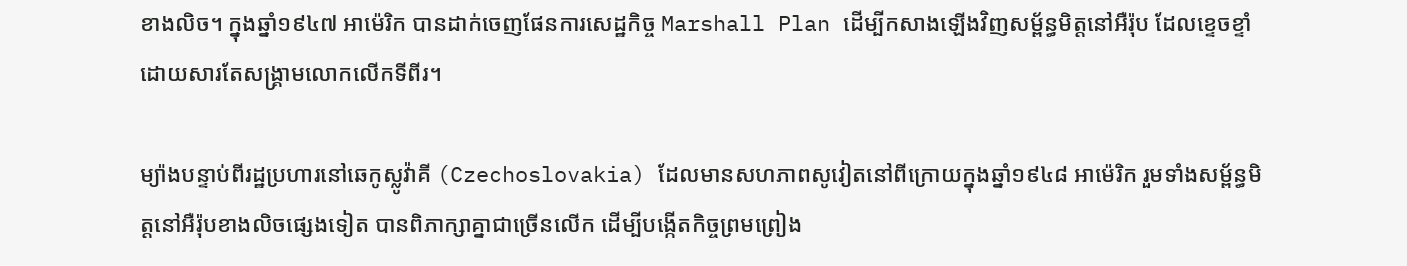ខាងលិច។ ក្នុងឆ្នាំ១៩៤៧ អាម៉េរិក បានដាក់ចេញផែនការសេដ្ឋកិច្ច Marshall Plan ដើម្បីកសាងឡើងវិញសម្ព័ន្ធមិត្តនៅអឺរ៉ុប ដែលខ្ទេចខ្ទាំដោយសារតែសង្រ្គាមលោកលើកទីពីរ។

ម្យ៉ាងបន្ទាប់ពីរដ្ឋប្រហារនៅឆេកូស្លូវ៉ាគី (Czechoslovakia) ដែលមានសហភាពសូវៀតនៅពីក្រោយក្នុងឆ្នាំ១៩៤៨ អាម៉េរិក រួមទាំងសម្ព័ន្ធមិត្តនៅអឺរ៉ុបខាងលិចផ្សេងទៀត បានពិភាក្សាគ្នាជាច្រើនលើក ដើម្បីបង្កើតកិច្ចព្រមព្រៀង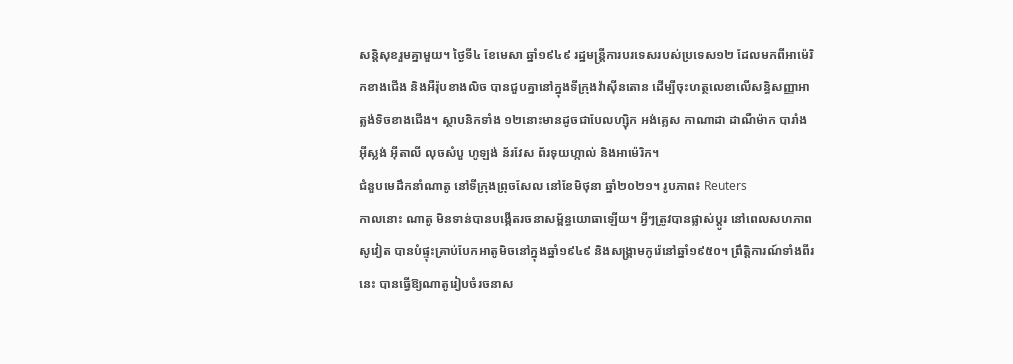សន្តិសុខរួមគ្នាមួយ។ ថ្ងៃទី៤ ខែមេសា ឆ្នាំ១៩៤៩ រដ្ឋមន្រ្តីការបរទេសរបស់ប្រទេស១២ ដែលមកពីអាម៉េរិកខាងជើង និងអឺរ៉ុបខាងលិច បានជួបគ្នានៅក្នុងទីក្រុងវ៉ាស៊ីនតោន ដើម្បីចុះហត្ថលេខាលើសន្ធិសញ្ញាអាត្លង់ទិចខាងជើង។ ស្ថាបនិកទាំង ១២នោះមានដូចជាបែលហ្ស៊ិក អង់គ្លេស កាណាដា ដាណឺម៉ាក បារាំង អ៊ីស្លង់ អ៊ីតាលី លុចសំបួ ហូឡង់ ន័រវែស ព័រទុយហ្កាល់ និងអាម៉េរិក។
ជំនួបមេដឹកនាំណាតូ នៅទីក្រុងព្រុចសែល នៅខែមិថុនា ឆ្នាំ២០២១។ រូបភាព៖ Reuters
កាលនោះ ណាតូ មិនទាន់បានបង្កើតរចនាសម្ព័ន្ធយោធាឡើយ។ អ្វីៗត្រូវបានផ្លាស់ប្តូរ នៅពេលសហភាពសូវៀត បានបំផ្ទុះគ្រាប់បែកអាតូមិចនៅក្នុងឆ្នាំ១៩៤៩ និងសង្រ្គាមកូរ៉េនៅឆ្នាំ១៩៥០។ ព្រឹត្តិការណ៍ទាំងពីរនេះ បានធ្វើឱ្យណាតូរៀបចំរចនាស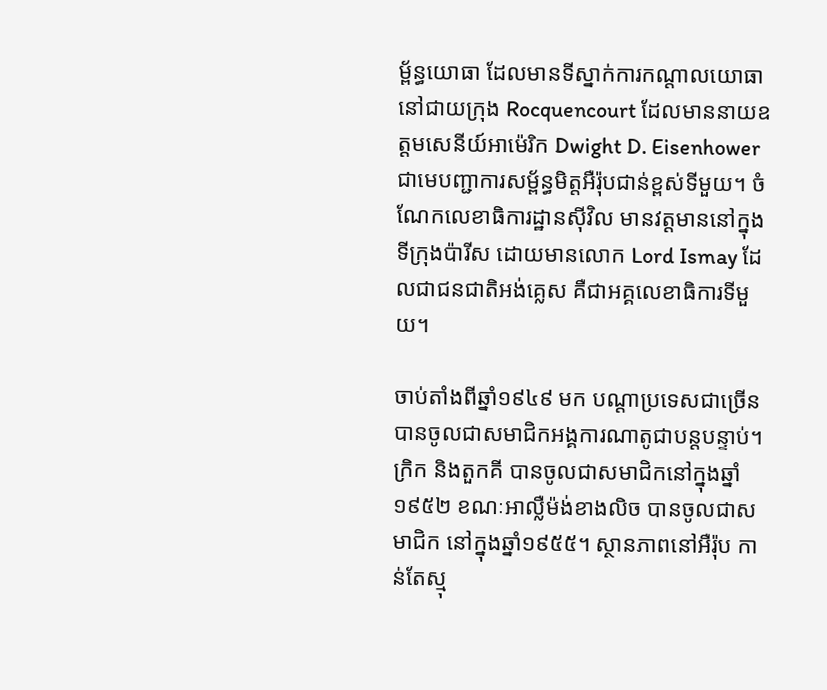ម្ព័ន្ធយោធា ដែលមានទីស្នាក់ការកណ្តាលយោធានៅជាយក្រុង Rocquencourt ដែលមាននាយឧត្តមសេនីយ៍អាម៉េរិក Dwight D. Eisenhower ជាមេបញ្ជាការសម្ព័ន្ធមិត្តអឺរ៉ុបជាន់ខ្ពស់ទីមួយ។ ចំណែកលេខាធិការដ្ឋានស៊ីវិល មានវត្តមាននៅក្នុងទីក្រុងប៉ារីស ដោយមានលោក Lord Ismay ដែលជាជនជាតិអង់គ្លេស គឺជាអគ្គលេខាធិការទីមួយ។

ចាប់តាំងពីឆ្នាំ១៩៤៩ មក បណ្តាប្រទេសជាច្រើន បានចូលជាសមាជិកអង្គការណាតូជាបន្តបន្ទាប់។ ក្រិក និងតួកគី បានចូលជាសមាជិកនៅក្នុងឆ្នាំ១៩៥២ ខណៈអាល្លឺម៉ង់ខាងលិច បានចូលជាសមាជិក នៅក្នុងឆ្នាំ១៩៥៥។ ស្ថានភាពនៅអឺរ៉ុប កាន់តែស្មុ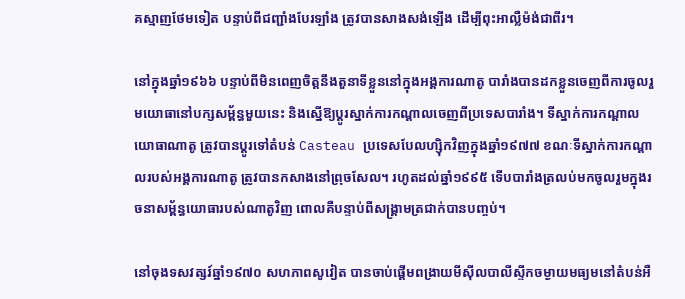គស្មាញថែមទៀត បន្ទាប់ពីជញ្ជាំងបែរឡាំង ត្រូវបានសាងសង់ឡើង ដើម្បីពុះអាល្លឺម៉ង់ជាពីរ។

នៅក្នុងឆ្នាំ១៩៦៦ បន្ទាប់ពីមិនពេញចិត្តនឹងតួនាទីខ្លួននៅក្នុងអង្គការណាតូ បារាំងបានដកខ្លួនចេញពីការចូលរួមយោធានៅបក្សសម្ព័ន្ធមួយនេះ និងស្នើឱ្យប្តូរស្នាក់ការកណ្តាលចេញពីប្រទេសបារាំង។ ទីស្នាក់ការកណ្តាលយោធាណាតូ ត្រូវបានប្តូរទៅតំបន់ Casteau ប្រទេសបែលហ្ស៊ិកវិញក្នុងឆ្នាំ១៩៧៧ ខណៈទីស្នាក់ការកណ្តាលរបស់អង្គការណាតូ ត្រូវបានកសាងនៅព្រុចសែល។ រហូតដល់ឆ្នាំ១៩៩៥ ទើបបារាំងត្រលប់មកចូលរួមក្នុងរចនាសម្ព័ន្ធយោធារបស់ណាតូវិញ ពោលគឺបន្ទាប់ពីសង្រ្គាមត្រជាក់បានបញ្ចប់។

នៅចុងទសវត្សរ៍ឆ្នាំ១៩៧០ សហភាពសូវៀត បានចាប់ផ្តើមពង្រាយមីស៊ីលបាលីស្ទីកចម្ងាយមធ្យមនៅតំបន់អឺ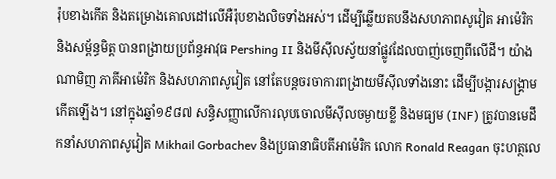រ៉ុបខាងកើត និងតម្រោងគោលដៅលើអឺរ៉ុបខាងលិចទាំងអស់។ ដើម្បីឆ្លើយតបនឹងសហភាពសូវៀត អាម៉េរិក និងសម្ព័ន្ធមិត្ត បានពង្រាយប្រព័ន្ធអាវុធ Pershing II និងមីស៊ីលស្វ័យនាំផ្លូវដែលបាញ់ចេញពីលើដី។ យ៉ាងណាមិញ ភាគីអាម៉េរិក និងសហភាពសូវៀត នៅតែបន្តចរចាការពង្រាយមីស៊ីលទាំងនោះ ដើម្បីបង្ការសង្រ្គាមកើតឡើង។ នៅក្នុងឆ្នាំ១៩៨៧ សន្ធិសញ្ញាលើការលុបចោលមីស៊ីលចម្ងាយខ្លី និងមធ្យម (INF) ត្រូវបានមេដឹកនាំសហភាពសូវៀត Mikhail Gorbachev និងប្រធានាធិបតីអាម៉េរិក លោក Ronald Reagan ចុះហត្ថលេ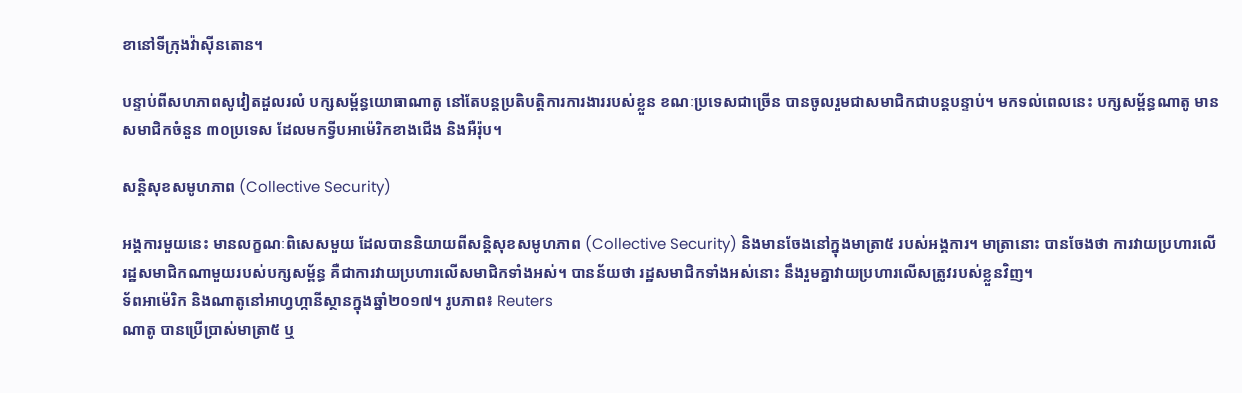ខានៅទីក្រុងវ៉ាស៊ីនតោន។

បន្ទាប់ពីសហភាពសូវៀតដួលរលំ បក្សសម្ព័ន្ធយោធាណាតូ នៅតែបន្តប្រតិបត្តិការការងាររបស់ខ្លួន ខណៈប្រទេសជាច្រើន បានចូលរួមជាសមាជិកជាបន្តបន្ទាប់។ មកទល់ពេលនេះ បក្សសម្ព័ន្ធណាតូ មានសមាជិកចំនួន ៣០ប្រទេស ដែលមកទ្វីបអាម៉េរិកខាងជើង និងអឺរ៉ុប។

សន្តិសុខសមូហភាព (Collective Security)

អង្គការមួយនេះ មានលក្ខណៈពិសេសមួយ ដែលបាននិយាយពីសន្តិសុខសមូហភាព (Collective Security) និងមានចែងនៅក្នុងមាត្រា៥ របស់អង្គការ។ មាត្រានោះ បានចែងថា ការវាយប្រហារលើរដ្ឋសមាជិកណាមួយរបស់បក្សសម្ព័ន្ធ គឺជាការវាយប្រហារលើសមាជិកទាំងអស់។ បានន័យថា រដ្ឋសមាជិកទាំងអស់នោះ នឹងរួមគ្នាវាយប្រហារលើសត្រូវរបស់ខ្លួនវិញ។
ទ័ពអាម៉េរិក និងណាតូនៅអាហ្វហ្កានីស្ថានក្នុងឆ្នាំ២០១៧។ រូបភាព៖ Reuters
ណាតូ បានប្រើប្រាស់មាត្រា៥ ឬ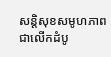សន្តិសុខសមូហភាពជាលើកដំបូ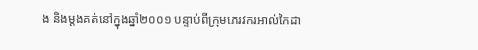ង និងម្តងគត់នៅក្នុងឆ្នាំ២០០១ បន្ទាប់ពីក្រុមភេរវករអាល់កៃដា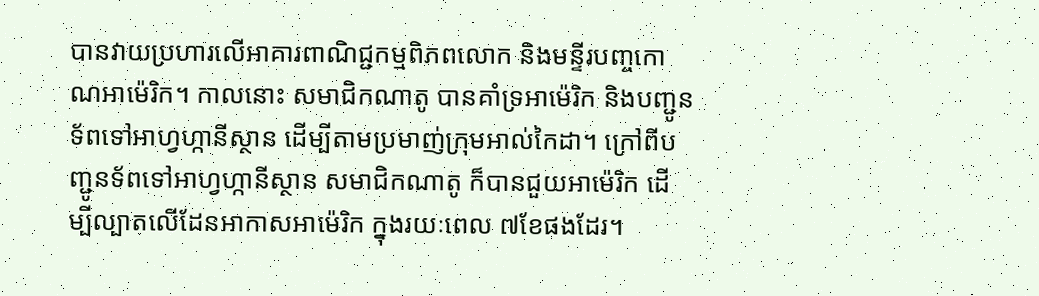បានវាយប្រហារលើអាគារពាណិជ្ជកម្មពិភពលោក និងមន្ទីរបញ្ចកោណអាម៉េរិក។ កាលនោះ សមាជិកណាតូ បានគាំទ្រអាម៉េរិក និងបញ្ជូនទ័ពទៅអាហ្វហ្កានីស្ថាន ដើម្បីតាមប្រមាញ់ក្រុមអាល់កៃដា។ ក្រៅពីបញ្ជូនទ័ពទៅអាហ្វហ្កានីស្ថាន សមាជិកណាតូ ក៏បានជួយអាម៉េរិក ដើម្បីល្បាតលើដែនអាកាសអាម៉េរិក ក្នុងរយៈពេល ៧ខែផងដែរ។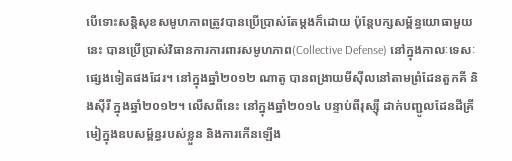បើទោះសន្តិសុខសមូហភាពត្រូវបានប្រើប្រាស់តែម្តងក៏ដោយ ប៉ុន្តែបក្សសម្ព័ន្ធយោធាមួយនេះ បានប្រើប្រាស់វិធានការការពារសមូហភាព(Collective Defense) នៅក្នុងកាលៈទេសៈផ្សេងទៀតផងដែរ។ នៅក្នុងឆ្នាំ២០១២ ណាតូ បានពង្រាយមីស៊ីលនៅតាមព្រំដែនតួកគី និងស៊ីរី ក្នុងឆ្នាំ២០១២។ លើសពីនេះ នៅក្នុងឆ្នាំ២០១៤ បន្ទាប់ពីរុស្ស៊ី ដាក់បញ្ជូលដែនដីគ្រីមៀក្នុងឧបសម្ព័ន្ធរបស់ខ្លួន និងការកើនឡើង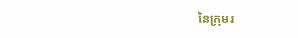នៃក្រុមរ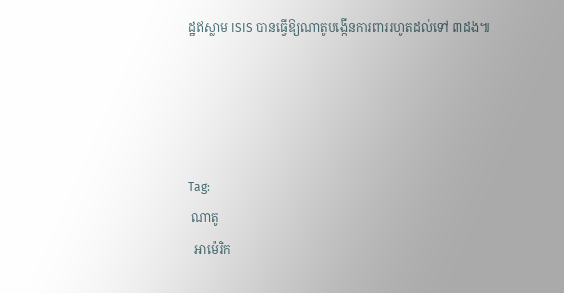ដ្ឋឥស្លាម ISIS បានធ្វើឱ្យណាតូបង្កើនការពាររហូតដល់ទៅ ៣ដង៕




Tag:
 ណាតូ
  អាម៉េរិក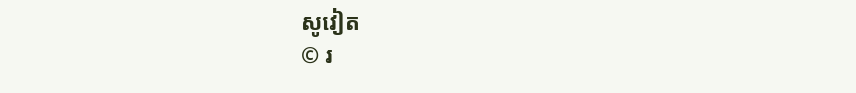សូវៀត
© រ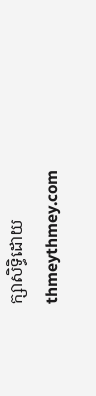ក្សាសិទ្ធិដោយ thmeythmey.com